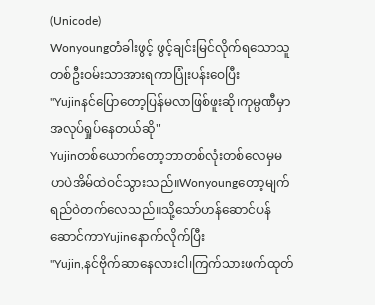(Unicode)
Wonyoungတံခါးဖွင့် ဖွင့်ချင်းမြင်လိုက်ရသောသူတစ်ဦးဝမ်းသာအားရကာပြုံးပန်းဝေပြီး
"Yujinနင်ပြောတော့ပြန်မလာဖြစ်ဖူးဆို၊ကုမ္ပဏီမှာအလုပ်ရှုပ်နေတယ်ဆို"
Yujinတစ်ယောက်တော့ဘာတစ်လုံးတစ်လေမှမဟပဲအိမ်ထဲဝင်သွားသည်။Wonyoungတော့မျက်ရည်ဝဲတက်လေသည်။သို့သော်ဟန်ဆောင်ပန်ဆောင်ကာYujinနောက်လိုက်ပြီး
"Yujin,နင်ဗိုက်ဆာနေလားငါ၊ကြက်သားဖက်ထုတ်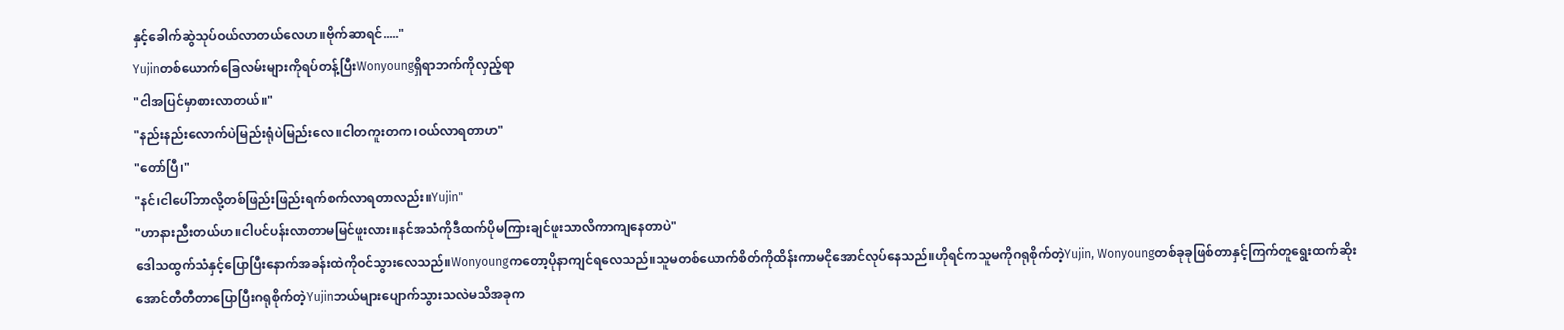နှင့်ခေါက်ဆွဲသုပ်ဝယ်လာတယ်လေဟ။ဗိုက်ဆာရင်....."
Yujinတစ်ယောက်ခြေလမ်းများကိုရပ်တန့်ပြီးWonyoungရှိရာဘက်ကိုလှည့်ရာ
"ငါအပြင်မှာစားလာတယ်။"
"နည်းနည်းလောက်ပဲမြည်းရုံပဲမြည်းလေ။ငါတကူးတက၊ဝယ်လာရတာဟ"
"တော်ပြီ၊"
"နင်၊ငါပေါ်ဘာလို့တစ်ဖြည်းဖြည်းရက်စက်လာရတာလည်း။Yujin"
"ဟာနားညီးတယ်ဟ။ငါပင်ပန်းလာတာမမြင်ဖူးလား။နင်အသံကိုဒီထက်ပိုမကြားချင်ဖူးသာလိကာကျနေတာပဲ"
ဒေါသထွက်သံနှင့်ပြောပြီးနောက်အခန်းထဲကိုဝင်သွားလေသည်။Wonyoungကတော့ပိုနာကျင်ရလေသည်။သူမတစ်ယောက်စိတ်ကိုထိန်းကာမငိုအောင်လုပ်နေသည်။ဟိုရင်ကသူမကိုဂရုစိုက်တဲ့Yujin, Wonyoungတစ်ခုခုဖြစ်တာနှင့်ကြက်တူရွေးထက်ဆိုးအောင်တီတီတာပြောပြီးဂရုစိုက်တဲ့Yujinဘယ်များပျောက်သွားသလဲမသိအခုက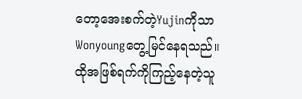တော့အေးစက်တဲ့YujinကိုသာWonyoungတွေ့မြင်နေရသည်။ထိုအဖြစ်ရက်ကိုကြည့်နေတဲ့သူ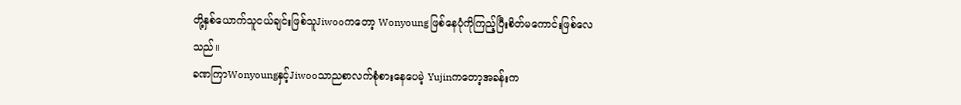တို့နှစ်ယောက်သူငယ်ချင်းဖြစ်သူJiwooကတော့ Wonyoung ဖြစ်နေပုံကိုကြည့်ပြီးစိတ်မကောင်းဖြစ်လေသည်။
ခဏကြာWonyoungနှင့်Jiwooသာညစာလက်စုံစားနေပေမဲ့ Yujinကတော့အခန်းက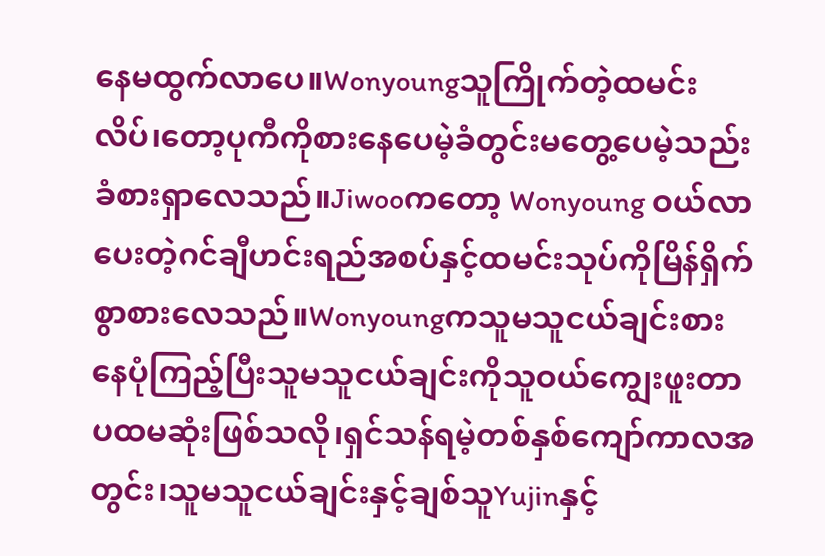နေမထွက်လာပေ။Wonyoungသူကြိုက်တဲ့ထမင်းလိပ်၊တော့ပုကီကိုစားနေပေမဲ့ခံတွင်းမတွေ့ပေမဲ့သည်းခံစားရှာလေသည်။Jiwooကတော့ Wonyoung ဝယ်လာပေးတဲ့ဂင်ချီဟင်းရည်အစပ်နှင့်ထမင်းသုပ်ကိုမြိန်ရှိက်စွာစားလေသည်။Wonyoungကသူမသူငယ်ချင်းစားနေပုံကြည့်ပြီးသူမသူငယ်ချင်းကိုသူဝယ်ကျွေးဖူးတာပထမဆုံးဖြစ်သလို၊ရှင်သန်ရမဲ့တစ်နှစ်ကျော်ကာလအတွင်း၊သူမသူငယ်ချင်းနှင့်ချစ်သူYujinနှင့်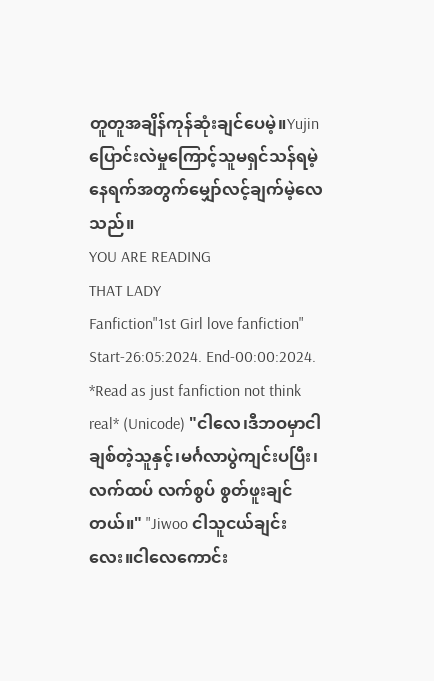တူတူအချိန်ကုန်ဆုံးချင်ပေမဲ့။Yujinပြောင်းလဲမှုကြောင့်သူမရှင်သန်ရမဲ့နေရက်အတွက်မျှော်လင့်ချက်မဲ့လေသည်။
YOU ARE READING
THAT LADY
Fanfiction"1st Girl love fanfiction" Start-26:05:2024. End-00:00:2024. *Read as just fanfiction not think real* (Unicode) "ငါလေ၊ဒီဘဝမှာငါချစ်တဲ့သူနှင့်၊မင်္ဂလာပွဲကျင်းပပြီး၊လက်ထပ် လက်စွပ် စွတ်ဖူးချင်တယ်။" "Jiwoo ငါသူငယ်ချင်းလေး။ငါလေကောင်း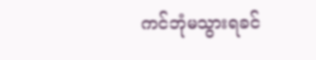ကင်ဘုံမသွားရခင်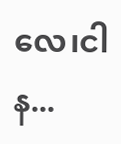လေ၊ငါန...